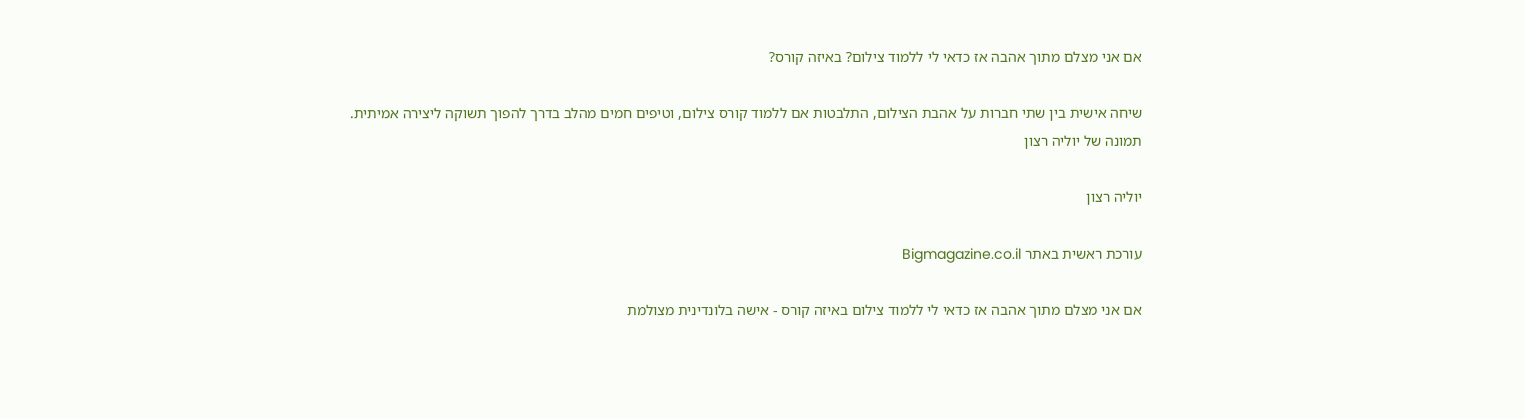אם אני מצלם מתוך אהבה אז כדאי לי ללמוד צילום? באיזה קורס?

שיחה אישית בין שתי חברות על אהבת הצילום, התלבטות אם ללמוד קורס צילום, וטיפים חמים מהלב בדרך להפוך תשוקה ליצירה אמיתית.
תמונה של יוליה רצון

יוליה רצון

עורכת ראשית באתר Bigmagazine.co.il

אם אני מצלם מתוך אהבה אז כדאי לי ללמוד צילום באיזה קורס - אישה בלונדינית מצולמת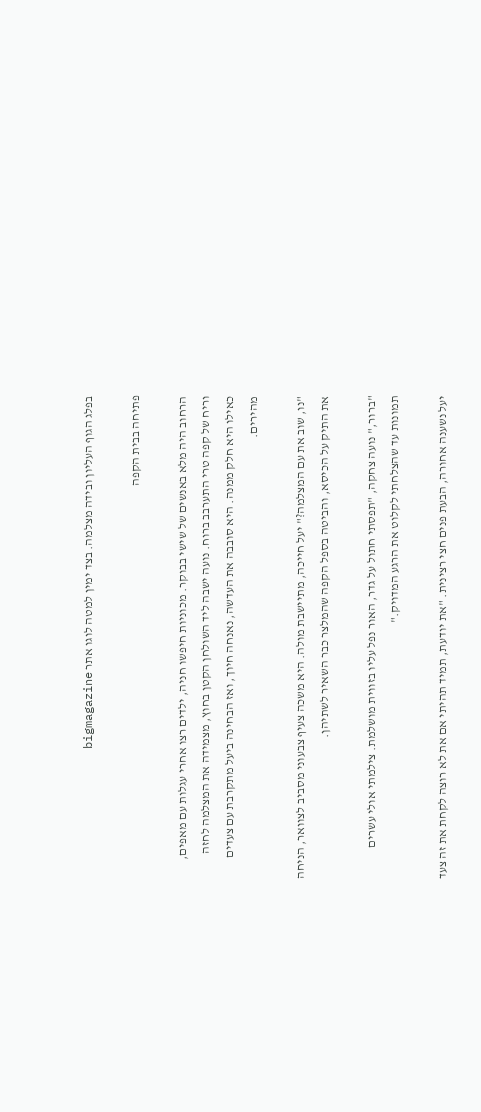בפלג הגוף העליון ובידה מצלמה. בצד ימין למטה לוגו אתר bigmagazine

פתיחה בבית הקפה

הרחוב היה מלא באנשים של שישי בבוקר. מכוניות חיפשו חניה, ילדים רצו אחרי עגלות עם מאפים, וריח של קפה טרי התערבב ברוח. נועה ישבה ליד השולחן הקטן בחוץ, מצמידה את המצלמה לחזה כאילו היא חלק ממנה. היא סובבה את העדשה, נאנחה חיוך, ואז הבחינה ביעל מתקרבת עם צעדים מהירים.

"נו, שוב את עם המצלמה?" יעל חייכה, מתיישבת מולה. היא משכה צעיף צבעוני מסביב לצוואר, הניחה את התיק על הכיסא, והביטה בספל הקפה שהמלצר כבר השאיר לשתיהן.

"ברור," נועה צחקה, "תפסתי חתול על גדר, האור נפל עליו בזווית מושלמת. צילמתי אולי עשרים תמונות עד שהצלחתי לקלוט את הרגע המדויק."

יעל נשענה אחורה, הבעת פנים חצי רצינית. "את יודעת, תמיד תהיתי אם את לא רוצה לקחת את זה צעד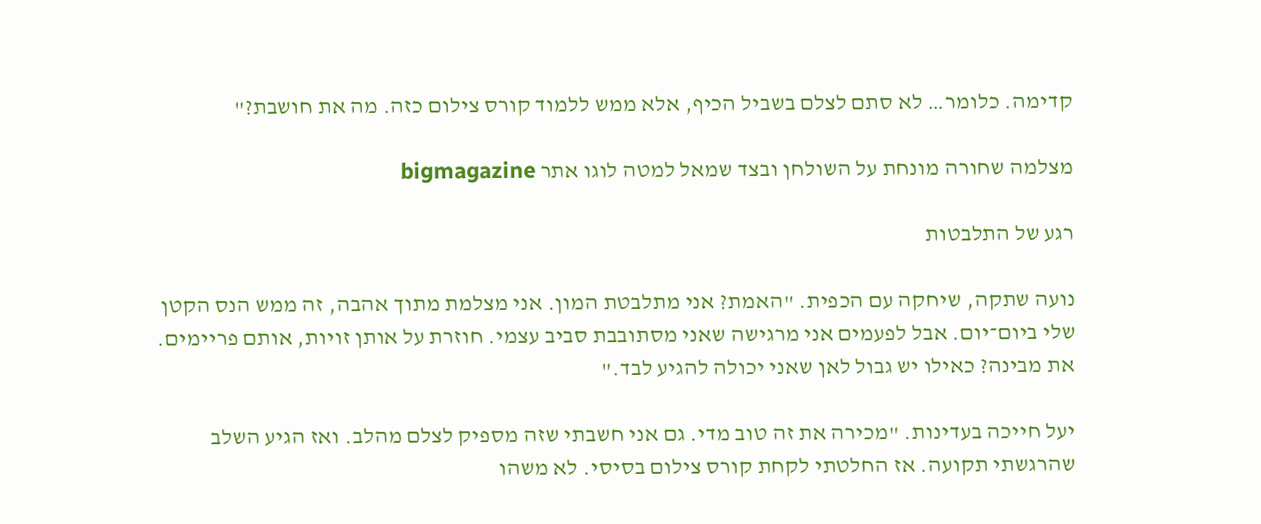קדימה. כלומר… לא סתם לצלם בשביל הכיף, אלא ממש ללמוד קורס צילום כזה. מה את חושבת?"

מצלמה שחורה מונחת על השולחן ובצד שמאל למטה לוגו אתר bigmagazine

רגע של התלבטות

נועה שתקה, שיחקה עם הכפית. "האמת? אני מתלבטת המון. אני מצלמת מתוך אהבה, זה ממש הנס הקטן שלי ביום־יום. אבל לפעמים אני מרגישה שאני מסתובבת סביב עצמי. חוזרת על אותן זויות, אותם פריימים. את מבינה? כאילו יש גבול לאן שאני יכולה להגיע לבד."

יעל חייכה בעדינות. "מכירה את זה טוב מדי. גם אני חשבתי שזה מספיק לצלם מהלב. ואז הגיע השלב שהרגשתי תקועה. אז החלטתי לקחת קורס צילום בסיסי. לא משהו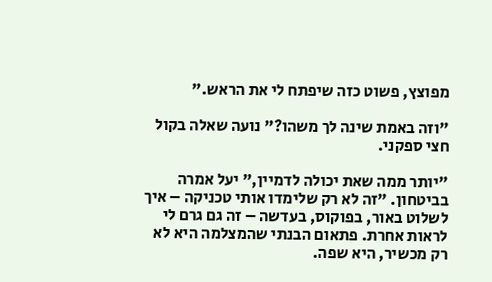מפוצץ, פשוט כזה שיפתח לי את הראש."

"וזה באמת שינה לך משהו?" נועה שאלה בקול חצי ספקני.

"יותר ממה שאת יכולה לדמיין," יעל אמרה בביטחון. "זה לא רק שלימדו אותי טכניקה – איך לשלוט באור, בפוקוס, בעדשה – זה גם גרם לי לראות אחרת. פתאום הבנתי שהמצלמה היא לא רק מכשיר, היא שפה.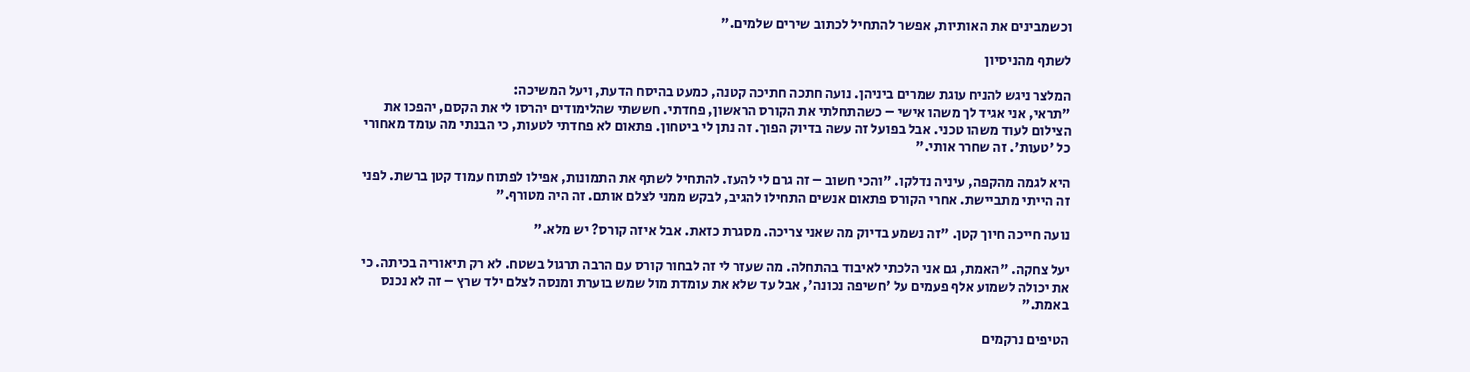וכשמבינים את האותיות, אפשר להתחיל לכתוב שירים שלמים."

לשתף מהניסיון

המלצר ניגש להניח עוגת שמרים ביניהן. נועה חתכה חתיכה קטנה, כמעט בהיסח הדעת, ויעל המשיכה:
"תראי, אני אגיד לך משהו אישי – כשהתחלתי את הקורס הראשון, פחדתי. חששתי שהלימודים יהרסו לי את הקסם, יהפכו את הצילום לעוד משהו טכני. אבל בפועל זה עשה בדיוק הפוך. זה נתן לי ביטחון. פתאום לא פחדתי לטעות, כי הבנתי מה עומד מאחורי כל 'טעות'. זה שחרר אותי."

היא לגמה מהקפה, עיניה נדלקו. "והכי חשוב – זה גרם לי להעז. להתחיל לשתף את התמונות, אפילו לפתוח עמוד קטן ברשת. לפני זה הייתי מתביישת. אחרי הקורס פתאום אנשים התחילו להגיב, לבקש ממני לצלם אותם. זה היה מטורף."

נועה חייכה חיוך קטן. "זה נשמע בדיוק מה שאני צריכה. מסגרת כזאת. אבל איזה קורס? יש מלא."

יעל צחקה. "האמת, גם אני הלכתי לאיבוד בהתחלה. מה שעזר לי זה לבחור קורס עם הרבה תרגול בשטח. לא רק תיאוריה בכיתה. כי את יכולה לשמוע אלף פעמים על 'חשיפה נכונה', אבל עד שלא את עומדת מול שמש בוערת ומנסה לצלם ילד שרץ – זה לא נכנס באמת."

הטיפים נרקמים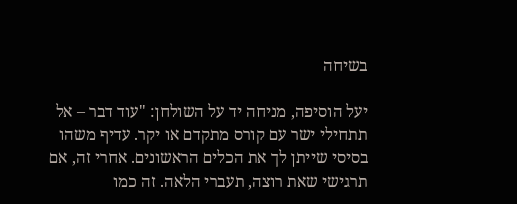בשיחה

יעל הוסיפה, מניחה יד על השולחן: "עוד דבר – אל תתחילי ישר עם קורס מתקדם או יקר. עדיף משהו בסיסי שייתן לך את הכלים הראשונים. אחרי זה, אם תרגישי שאת רוצה, תעברי הלאה. זה כמו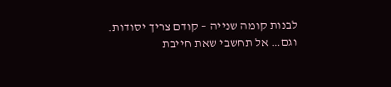לבנות קומה שנייה – קודם צריך יסודות.
וגם… אל תחשבי שאת חייבת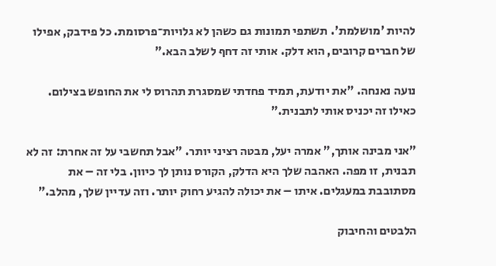להיות 'מושלמת'. תשתפי תמונות גם כשהן לא גלויות־פרסומת. כל פידבק, אפילו של חברים קרובים, הוא דלק. אותי זה דחף לשלב הבא."

נועה נאנחה. "את יודעת, תמיד פחדתי שמסגרת תהרוס לי את החופש בצילום. כאילו זה יכניס אותי לתבנית."

"אני מבינה אותך," אמרה יעל, מבטה רציני יותר. "אבל תחשבי על זה אחרת: זה לא תבנית, זו מפה. האהבה שלך היא הדלק, הקורס נותן לך כיוון. בלי זה – את מסתובבת במעגלים. איתו – את יכולה להגיע רחוק יותר. וזה עדיין שלך, מהלב."

הלבטים והחיבוק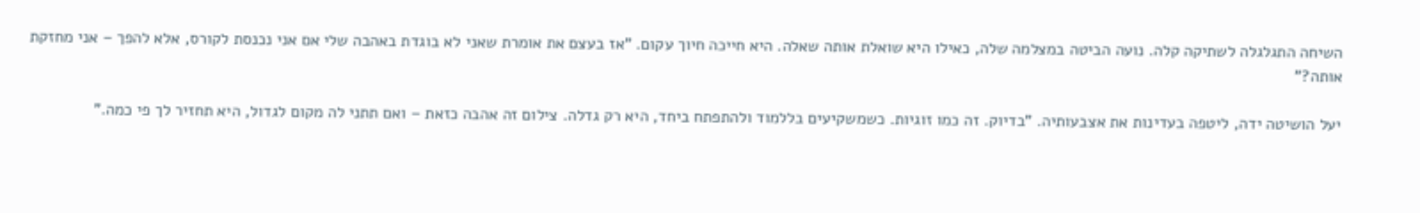השיחה התגלגלה לשתיקה קלה. נועה הביטה במצלמה שלה, כאילו היא שואלת אותה שאלה. היא חייכה חיוך עקום. "אז בעצם את אומרת שאני לא בוגדת באהבה שלי אם אני נכנסת לקורס, אלא להפך – אני מחזקת אותה?"

יעל הושיטה ידה, ליטפה בעדינות את אצבעותיה. "בדיוק. זה כמו זוגיות. כשמשקיעים בללמוד ולהתפתח ביחד, היא רק גדלה. צילום זה אהבה כזאת – ואם תתני לה מקום לגדול, היא תחזיר לך פי כמה."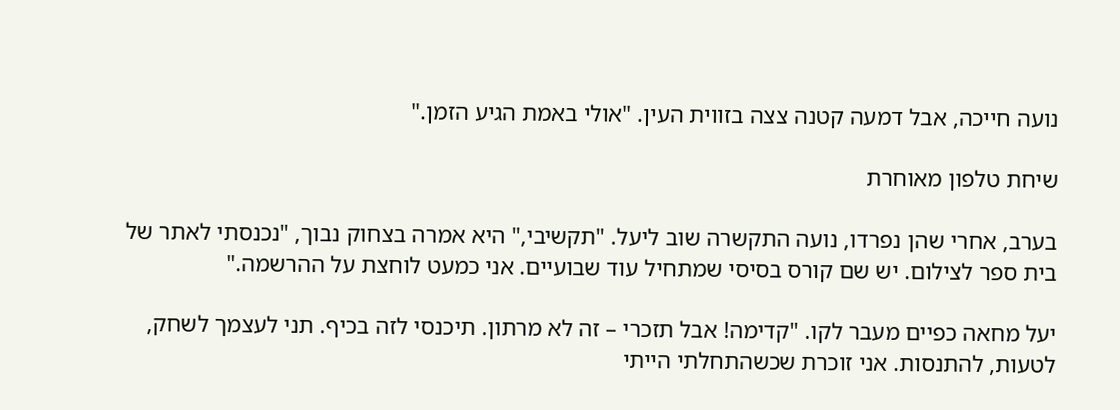נועה חייכה, אבל דמעה קטנה צצה בזווית העין. "אולי באמת הגיע הזמן."

שיחת טלפון מאוחרת

בערב, אחרי שהן נפרדו, נועה התקשרה שוב ליעל. "תקשיבי," היא אמרה בצחוק נבוך, "נכנסתי לאתר של בית ספר לצילום. יש שם קורס בסיסי שמתחיל עוד שבועיים. אני כמעט לוחצת על ההרשמה."

יעל מחאה כפיים מעבר לקו. "קדימה! אבל תזכרי – זה לא מרתון. תיכנסי לזה בכיף. תני לעצמך לשחק, לטעות, להתנסות. אני זוכרת שכשהתחלתי הייתי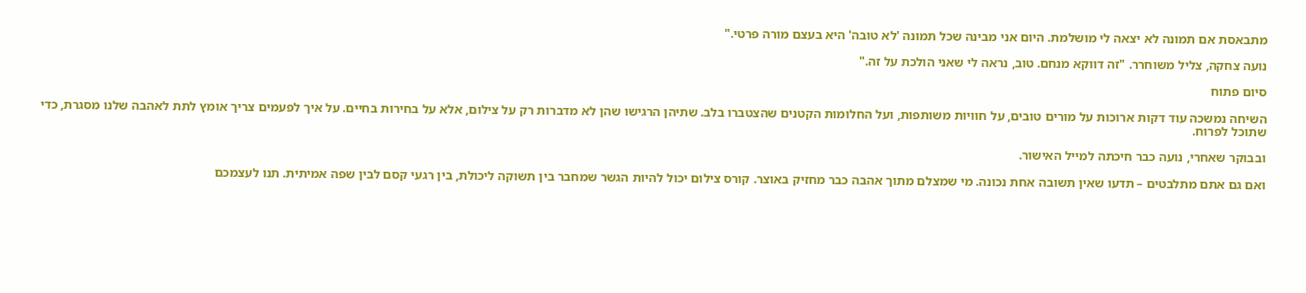מתבאסת אם תמונה לא יצאה לי מושלמת. היום אני מבינה שכל תמונה 'לא טובה' היא בעצם מורה פרטי."

נועה צחקה, צליל משוחרר. "זה דווקא מנחם. טוב, נראה לי שאני הולכת על זה."

סיום פתוח

השיחה נמשכה עוד דקות ארוכות על מורים טובים, על חוויות משותפות, ועל החלומות הקטנים שהצטברו בלב. שתיהן הרגישו שהן לא מדברות רק על צילום, אלא על בחירות בחיים. על איך לפעמים צריך אומץ לתת לאהבה שלנו מסגרת, כדי שתוכל לפרוח.

ובבוקר שאחרי, נועה כבר חיכתה למייל האישור.

ואם גם אתם מתלבטים – תדעו שאין תשובה אחת נכונה. מי שמצלם מתוך אהבה כבר מחזיק באוצר. קורס צילום יכול להיות הגשר שמחבר בין תשוקה ליכולת, בין רגעי קסם לבין שפה אמיתית. תנו לעצמכם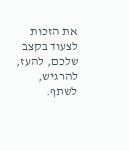את הזכות לצעוד בקצב שלכם, להעז, להרגיש, לשתף.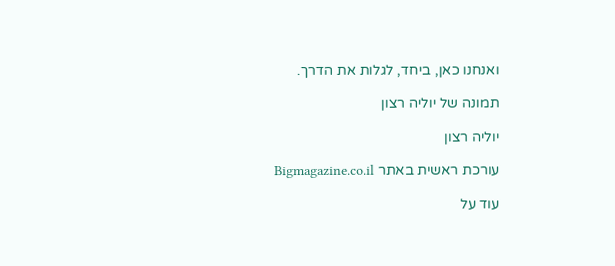ואנחנו כאן, ביחד, לגלות את הדרך.

תמונה של יוליה רצון

יוליה רצון

עורכת ראשית באתר Bigmagazine.co.il

עוד על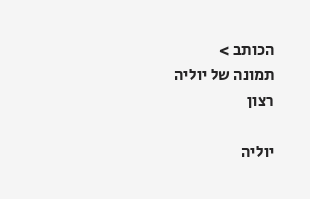הכותב >
תמונה של יוליה רצון

יוליה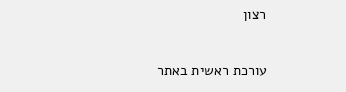רצון

עורכת ראשית באתר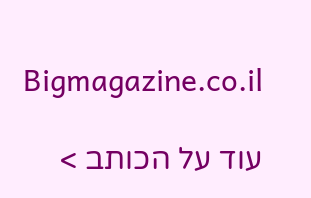Bigmagazine.co.il

עוד על הכותב >